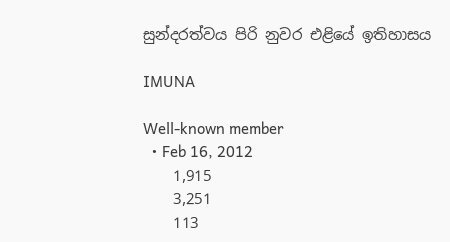සුන්දරත්වය පිරි නුවර එළියේ ඉතිහාසය

IMUNA

Well-known member
  • Feb 16, 2012
    1,915
    3,251
    113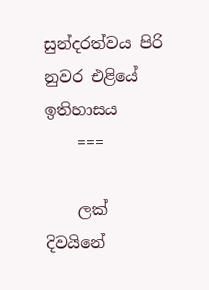සුන්දරත්වය පිරි නුවර එළියේ ඉතිහාසය
    ===

    ලක් දිවයිනේ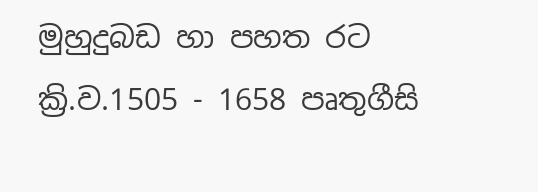මුහුදුබඩ හා පහත රට ක්‍රි.ව.1505 - 1658 පෘතුගීසි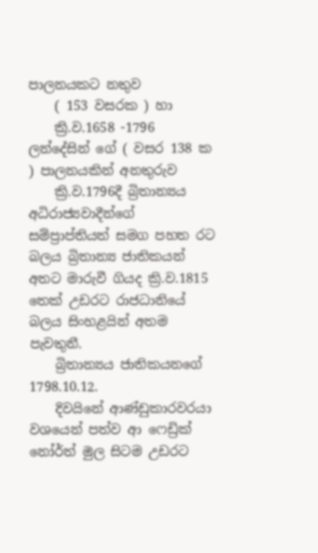පාලනයකට නතුව
    ( 153 වසරක ) හා
    ක්‍රි.ව.1658 -1796 ලන්දේසින් ගේ ( වසර 138 ක ) පාලනයකින් අනතුරුව
    ක්‍රි.ව.1796දී බ්‍රිතාන්‍යය අධිරාජ්‍යවාදීන්ගේ සම්ප්‍රාප්තියත් සමග පහත රට බලය බ්‍රිතාන්‍ය ජාතිකයන් අතට මාරුවී ගියද ක්‍රි.ව.1815 තෙක් උඩරට රාජධානියේ බලය සිංහළයින් අතම පැවතුනී.
    බ්‍රිතාන්‍යය ජාතිකයනගේ 1798.10.12.
    දිවයිනේ ආණ්ඩුකාරවරයා වශයෙන් පත්ව ආ ෆෙඩ්‍රික් නෝර්ත් මුල සිටම උඩරට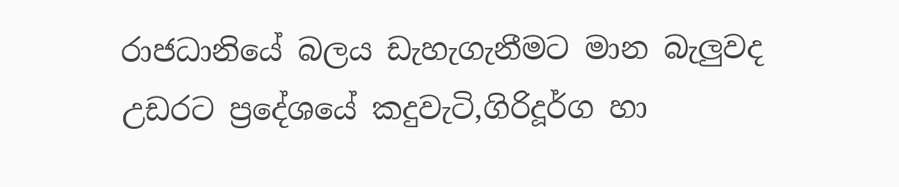රාජධානියේ බලය ඩැහැගැනීමට මාන බැලුවද උඩරට ප්‍රදේශයේ කදුවැටි,ගිරිදූර්ග හා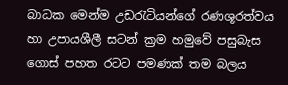බාධක මෙන්ම උඩරැටියන්ගේ රණශූරත්වය හා උපායශීලී සටන් ක්‍රම හමුවේ පසුබැස ගොස් පහත රටට පමණක් තම බලය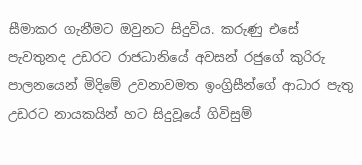සීමාකර ගැනීමට ඔවුනට සිදුවිය. කරුණු එසේ පැවතුනද උඩරට රාජධානියේ අවසන් රජුගේ කුරිරු පාලනයෙන් මිදිමේ උවනාවමත ඉංග්‍රිසීන්ගේ ආධාර පැතු උඩරට නායකයින් හට සිදුවූයේ ගිවිසුම්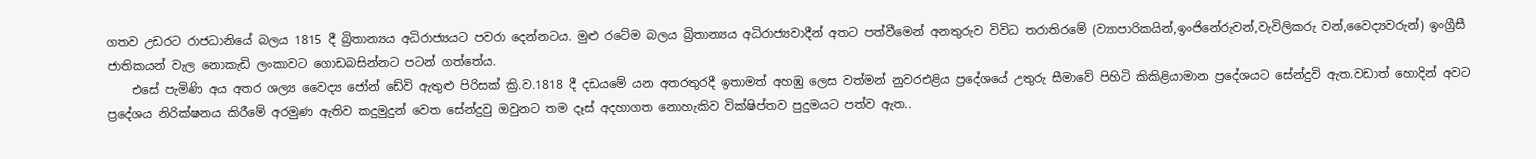ගතව උඩරට රාජධානියේ බලය 1815 දී බ්‍රිතාන්‍යය අධිරාජ්‍යයට පවරා දෙන්නටය. මුළු රටේම බලය බ්‍රිතාන්‍යය අධිරාජ්‍යවාදීන් අතට පත්වීමෙන් අනතුරුව විවිධ තරාතිරමේ (ව්‍යාපාරිකයින්,ඉංජිනේරුවන්,වැවිලිකරු වන්,වෛද්‍යවරුන්) ඉංග්‍රීසී ජාතිකයන් වැල නොකැඩි ලංකාවට ගොඩබසින්නට පටන් ගත්තේය.
    එසේ පැමිණි අය අතර ශල්‍ය වෛද්‍ය ජෝන් ඩේවි ඇතුළු පිරිසක් ක්‍රි.ව.1818 දී දඩයමේ යන අතරතුරදී ඉතාමත් අහඹු ලෙස වත්මන් නුවරඑළිය ප්‍රදේශයේ උතුරු සීමාවේ පිහිටි කිකිළියාමාන ප්‍රදේශයට සේන්දුවි ඇත.වඩාත් හොදින් අවට ප්‍රදේශය නිරික්ෂනය කිරීමේ අරමුණ ඇතිව කදුමුදුන් වෙත සේන්දුවු ඔවුනට තම දෑස් අදහාගත නොහැකිව වික්ෂිප්තව පුදුමයට පත්ව ඇත..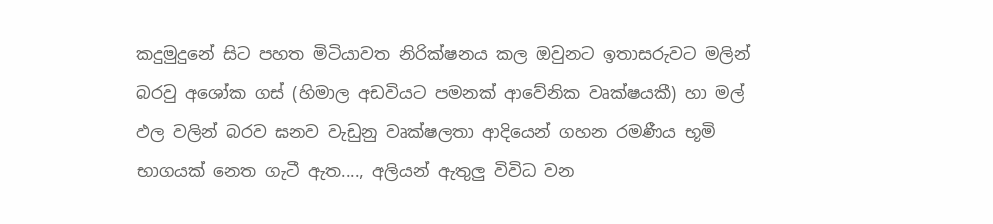කදුමුදුනේ සිට පහත මිටියාවත නිරික්ෂනය කල ඔවුනට ඉතාසරුවට මලින් බරවු අශෝක ගස් (හිමාල අඩවියට පමනක් ආවේනික වෘක්ෂයකී) හා මල් ඵල වලින් බරව ඝනව වැඩුනු වෘක්ෂලතා ආදියෙන් ගහන රමණීය භූමි භාගයක් නෙත ගැටී ඇත...., අලියන් ඇතුලු විවිධ වන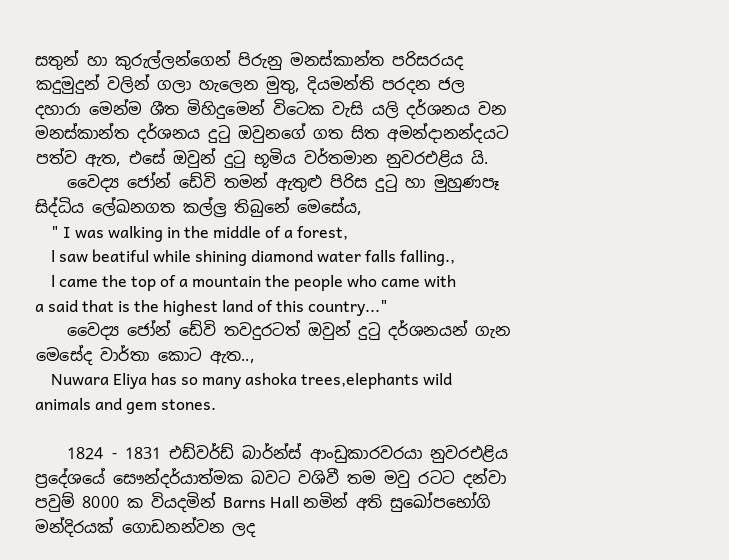සතුන් හා කුරුල්ලන්ගෙන් පිරුනු මනස්කාන්ත පරිසරයද කදුමුදුන් වලින් ගලා හැලෙන මුතු, දියමන්ති පරදන ජල දහාරා මෙන්ම ශීත මිහිදුමෙන් විටෙක වැසි යලි දර්ශනය වන මනස්කාන්ත දර්ශනය දුටු ඔවුනගේ ගත සිත අමන්දානන්දයට පත්ව ඇත, එසේ ඔවුන් දුටු භූමිය වර්තමාන නුවරඑළිය යි.
    වෛද්‍ය ජෝන් ඩේවි තමන් ඇතුළු පිරිස දුටු හා මුහුණපෑ සිද්ධිය ලේඛනගත කල්ල්‍ර තිබුනේ මෙසේය,
    " I was walking in the middle of a forest,
    l saw beatiful while shining diamond water falls falling.,
    l came the top of a mountain the people who came with a said that is the highest land of this country..."
    වෛද්‍ය ජෝන් ඩේවි තවදුරටත් ඔවුන් දුටු දර්ශනයන් ගැන මෙසේද වාර්තා කොට ඇත..,
    Nuwara Eliya has so many ashoka trees,elephants wild animals and gem stones.

    1824 - 1831 එඩ්වර්ඩ් බාර්න්ස් ආංඩුකාරවරයා නුවරඑළිය ප්‍රදේශයේ සෞන්දර්යාත්මක බවට වශිවී තම මවු රටට දන්වා පවුම් 8000 ක වියදමින් Barns Hall නමින් අති සුඛෝපභෝගි මන්දිරයක් ගොඩනන්වන ලද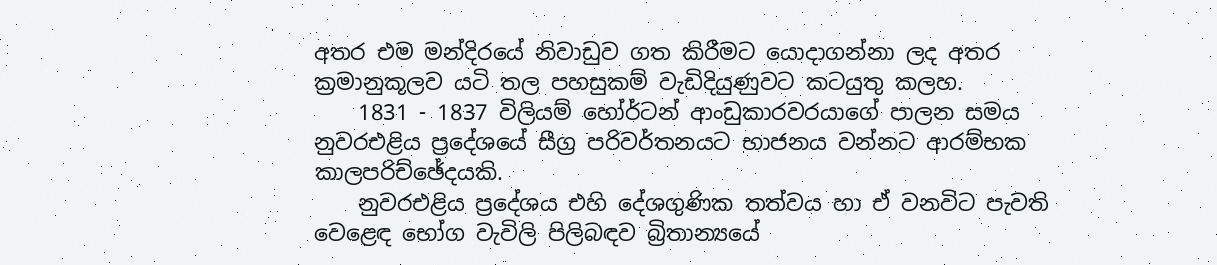අතර එම මන්දිරයේ නිවාඩුව ගත කිරීමට යොදාගන්නා ලද අතර ක්‍රමානුකූලව යටි තල පහසුකම් වැඩිදියුණුවට කටයුතු කලහ.
    1831 - 1837 විලියම් හෝර්ටන් ආංඩුකාරවරයාගේ පාලන සමය නුවරඑළිය ප්‍රදේශයේ සීග්‍ර පරිවර්තනයට භාජනය වන්නට ආරම්භක කාලපරිච්ඡේදයකි.
    නුවරඑළිය ප්‍රදේශය එහි දේශගුණික තත්වය හා ඒ වනවිට පැවති වෙළෙඳ භෝග වැවිලි පිලිබඳව බ්‍රිතාන්‍යයේ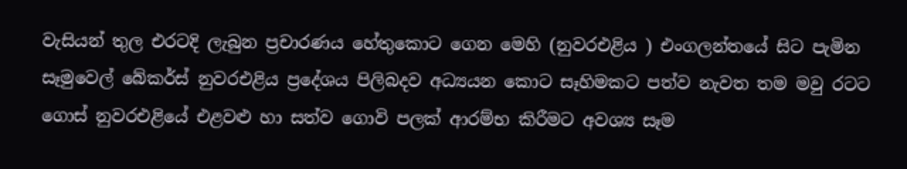වැසියන් තුල එරටදි ලැබුන ප්‍රචාරණය හේතුකොට ගෙන මෙහි (නුවරඑළිය ) එංගලන්තයේ සිට පැමින සෑමුවෙල් බේකර්ස් නුවරඑළිය ප්‍රදේශය පිලිබදව අධ්‍යයන කොට සෑහිමකට පත්ව නැවත තම මවු රටට ගොස් නුවරඑළියේ එළවළු හා සත්ව ගොවි පලක් ආරම්භ කිරීමට අවශ්‍ය සෑම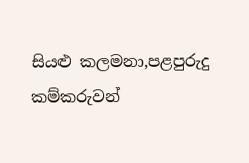සියළු කලමනා,පළපුරුදු කම්කරුවන්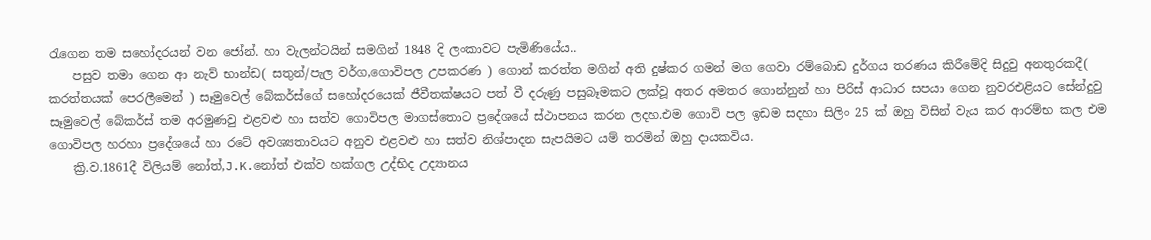රැගෙන තම සහෝදරයන් වන ජෝන්. හා වැලන්ටයින් සමගින් 1848 දි ලංකාවට පැමිණියේය..
    පසුව තමා ගෙන ආ නැව් භාන්ඩ( සතුන්/පැල වර්ග,ගොවිපල උපකරණ ) ගොන් කරත්ත මගින් අති දුෂ්කර ගමන් මග ගෙවා රම්බොඩ දුර්ගය තරණය කිරීමේදි සිදුවු අනතුරකදී( කරත්තයක් පෙරලීමෙන් ) සෑමුවෙල් බේකර්ස්ගේ සහෝදරයෙක් ජීවීතක්ෂයට පත් වී දරුණු පසුබෑමකට ලක්වූ අතර අමතර ගොන්නුන් හා පිරිස් ආධාර සපයා ගෙන නුවරඑළියට සේන්දුවු සෑමුවෙල් බේකර්ස් තම අරමුණවු එළවළු හා සත්ව ගොවිපල මාගස්තොට ප්‍රදේශයේ ස්ථාපනය කරන ලදහ.එම ගොවි පල ඉඩම සදහා සිලිං 25 ක් ඔහු විසින් වැය කර ආරම්භ කල එම ගොවිපල හරහා ප්‍රදේශයේ හා රටේ අවශ්‍යතාවයට අනුව එළවළු හා සත්ව නිශ්පාදන සැපයිමට යම් තරමින් ඔහු දායකවිය.
    ක්‍රි.ව.1861දී විලියම් නෝත්,J.K.නෝත් එක්ව හක්ගල උද්භිද උද්‍යානය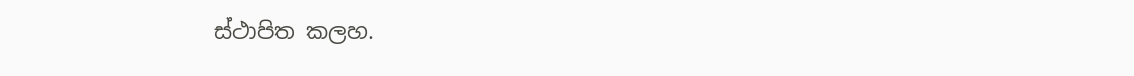ස්ථාපිත කලහ.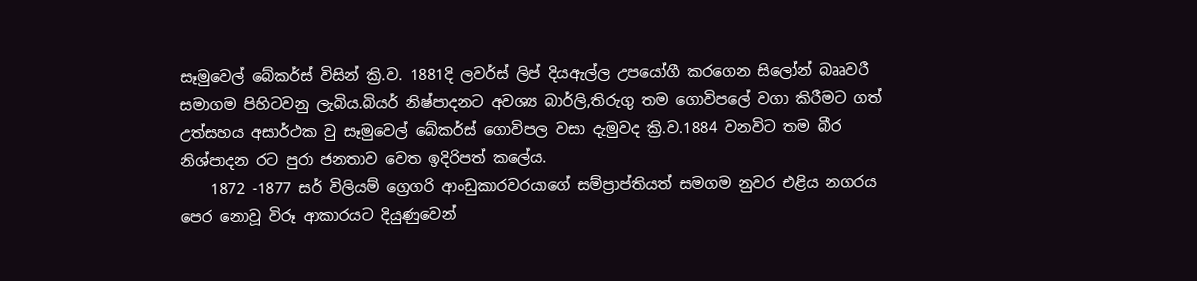සෑමුවෙල් බේකර්ස් විසින් ක්‍රි.ව. 1881දි ලවර්ස් ලිප් දියඇල්ල උපයෝගී කරගෙන සිලෝන් බෲවරී සමාගම පිහිටවනු ලැබිය.බියර් නිෂ්පාදනට අවශ්‍ය බාර්ලි,තිරුගු තම ගොවිපලේ වගා කිරීමට ගත් උත්සහය අසාර්ථක වු සෑමුවෙල් බේකර්ස් ගොවිපල වසා දැමුවද ක්‍රි.ව.1884 වනවිට තම බීර නිශ්පාදන රට පුරා ජනතාව වෙත ඉදිරිපත් කලේය.
    1872 -1877 සර් විලියම් ග්‍රෙගරි ආංඩුකාරවරයාගේ සම්ප්‍රාප්තියත් සමගම නුවර එළිය නගරය පෙර නොවූ විරූ ආකාරයට දියුණුවෙන්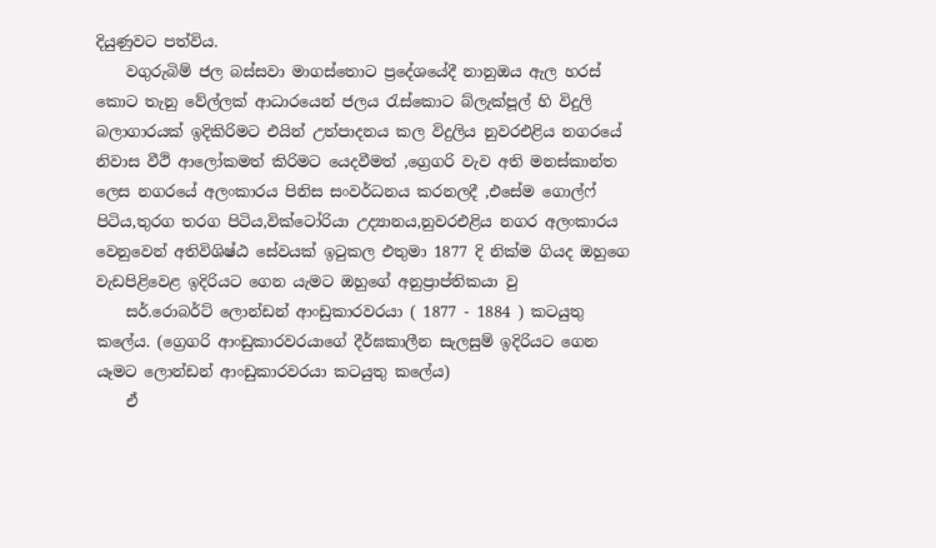දියුණුවට පත්විය.
    වගුරුබිම් ජල බස්සවා මාගස්තොට ප්‍රදේශයේදී නානුඔය ඇල හරස් කොට තැනු වේල්ලක් ආධාරයෙන් ජලය රැස්කොට බ්ලැක්පූල් හි විදුලි බලාගාරයක් ඉදිකිරිමට එයින් උත්පාදනය කල විදුලිය නුවරඑළිය නගරයේ නිවාස වීථි ආලෝකමත් කිරිමට යෙදවීමත් ,ග්‍රෙගරි වැව අති මනස්කාන්ත ලෙස නගරයේ අලංකාරය පිනිස සංවර්ධනය කරනලදී ,එසේම ගොල්ෆ් පිටිය,තුරග තරග පිටිය,වික්ටෝරියා උද්‍යානය,නුවරඑළිය නගර අලංකාරය වෙනුවෙන් අතිවිශිෂ්ඨ සේවයක් ඉටුකල එතුමා 1877 දි නික්ම ගියද ඔහුගෙ වැඩපිළිවෙළ ඉදිරියට ගෙන යැමට ඔහුගේ අනුප්‍රාප්තිකයා වු
    සර්.රොබර්ට් ලොන්ඩන් ආංඩුකාරවරයා ( 1877 - 1884 ) කටයුතු කලේය. (ග්‍රෙගරි ආංඩුකාරවරයාගේ දීර්ඝකාලීන සැලසුම් ඉදිරියට ගෙන යෑමට ලොන්ඩන් ආංඩුකාරවරයා කටයුතු කලේය)
    ඒ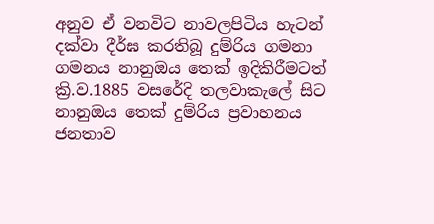අනුව ඒ වනවිට නාවලපිටිය හැටන් දක්වා දීර්ඝ කරතිබූ දුම්රිය ගමනා ගමනය නානුඔය තෙක් ඉදිකිරීමටත් ක්‍රි.ව.1885 වසරේදි තලවාකැලේ සිට නානුඔය තෙක් දුම්රිය ප්‍රවාහනය ජනතාව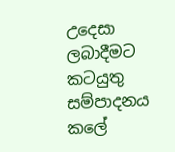උදෙසා ලබාදීමට කටයුතු සම්පාදනය කලේ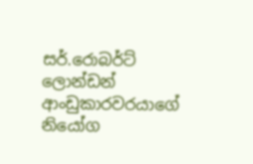සර්.රොබර්ට් ලොන්ඩන් ආංඩුකාරවරයාගේ නියෝග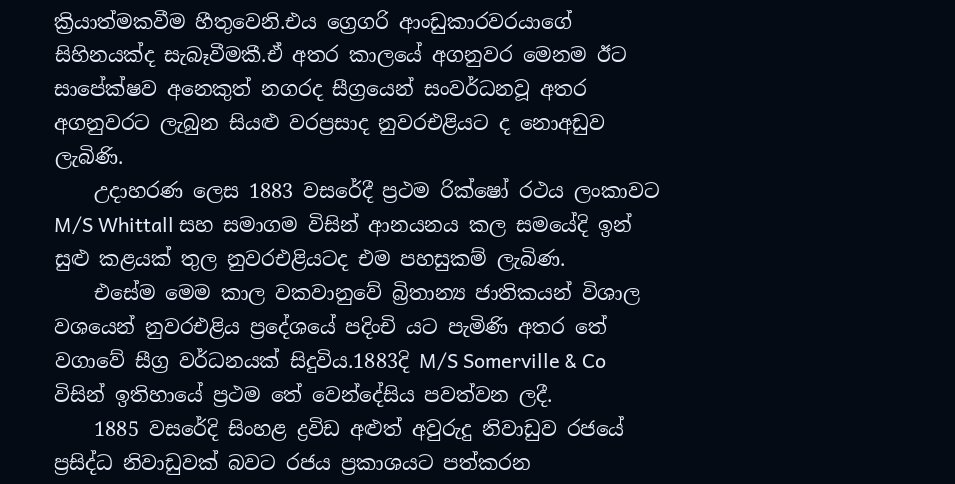ක්‍රියාත්මකවීම හීතුවෙනි.එය ග්‍රෙගරි ආංඩුකාරවරයාගේ සිහිනයක්ද සැබෑවීමකී.ඒ අතර කාලයේ අගනුවර මෙනම ඊට සාපේක්ෂව අනෙකුත් නගරද සීග්‍රයෙන් සංවර්ධනවූ අතර අගනුවරට ලැබුන සියළු වරප්‍රසාද නුවරඑළියට ද නොඅඩුව ලැබිණි.
    උදාහරණ ලෙස 1883 වසරේදී ප්‍රථම රික්ෂෝ රථය ලංකාවට M/S Whittall සහ සමාගම විසින් ආනයනය කල සමයේදි ඉන් සුළු කළයක් තුල නුවරඑළියටද එම පහසුකම් ලැබිණ.
    එසේම මෙම කාල වකවානුවේ බ්‍රිතාන්‍ය ජාතිකයන් විශාල වශයෙන් නුවරඑළිය ප්‍රදේශයේ පදිංචි යට පැමිණි අතර තේ වගාවේ සීග්‍ර වර්ධනයක් සිදුවිය.1883දි M/S Somerville & Co විසින් ඉතිහායේ ප්‍රථම තේ වෙන්දේසිය පවත්වන ලදී.
    1885 වසරේදි සිංහළ ද්‍රවිඩ අළුත් අවුරුදු නිවාඩුව රජයේ ප්‍රසිද්ධ නිවාඩුවක් බවට රජය ප්‍රකාශයට පත්කරන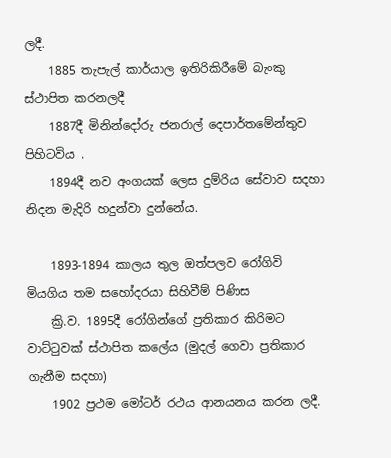ලදී.
    1885 තැපැල් කාර්යාල ඉතිරිකිරීමේ බැංකු ස්ථාපිත කරනලදී
    1887දී මිනින්දෝරු ජනරාල් දෙපාර්තමේන්තුව පිහිටවිය .
    1894දී නව අංගයක් ලෙස දුම්රිය සේවාව සදහා නිදන මැදිරි හදුන්වා දුන්නේය.

    1893-1894 කාලය තුල ඔත්පලව රෝගිවි මියගිය තම සහෝදරයා සිහිවීම් පිණිස
    ක්‍රි.ව. 1895දී රෝගින්ගේ ප්‍රතිකාර කිරිමට වාට්ටුවක් ස්ථාපිත කලේය (මුදල් ගෙවා ප්‍රතිකාර ගැනීම සදහා)
    1902 ප්‍රථම මෝටර් රථය ආනයනය කරන ලදී.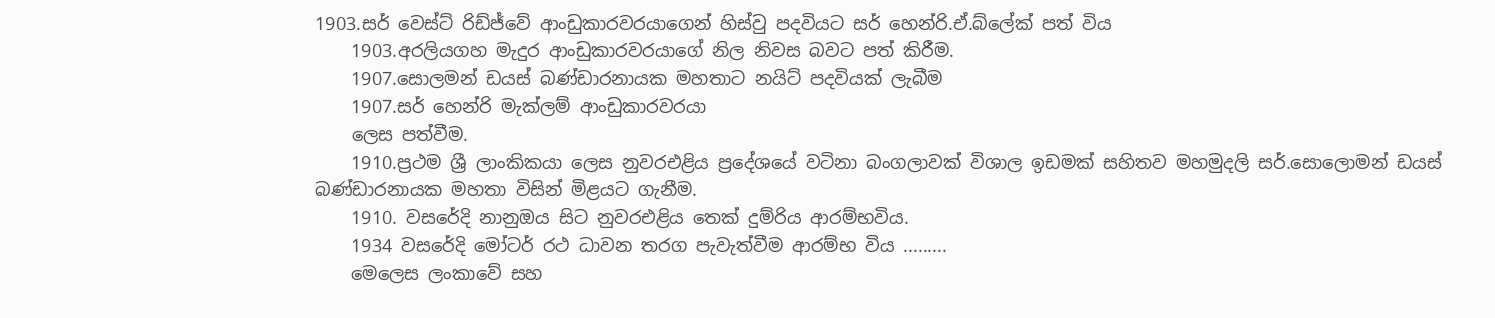1903.සර් වෙස්ට් රිඩ්ජ්වේ ආංඩුකාරවරයාගෙන් හිස්වු පදවියට සර් හෙන්රි.ඒ.බ්ලේක් පත් විය
    1903.අරලියගහ මැදුර ආංඩුකාරවරයාගේ නිල නිවස බවට පත් කිරීම.
    1907.සොලමන් ඩයස් බණ්ඩාරනායක මහතාට නයිට් පදවියක් ලැබීම
    1907.සර් හෙන්රි මැක්ලම් ආංඩුකාරවරයා
    ලෙස පත්වීම.
    1910.ප්‍රථම ශ්‍රී ලාංකිකයා ලෙස නුවරඑළිය ප්‍රදේශයේ වටිනා බංගලාවක් විශාල ඉඩමක් සහිතව මහමුදලි සර්.සොලොමන් ඩයස් බණ්ඩාරනායක මහතා විසින් මිළයට ගැනීම.
    1910. වසරේදි නානුඔය සිට නුවරඑළිය තෙක් දුම්රිය ආරම්භවිය.
    1934 වසරේදි මෝටර් රථ ධාවන තරග පැවැත්වීම ආරම්භ විය .........
    මෙලෙස ලංකාවේ සහ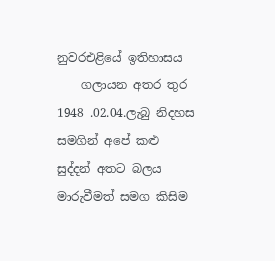නුවරඑළියේ ඉතිහාසය
    ගලායන අතර තුර 1948 .02.04.ලැබු නිදහස සමගින් අපේ කළු සුද්දන් අතට බලය මාරුවීමත් සමග කිසිම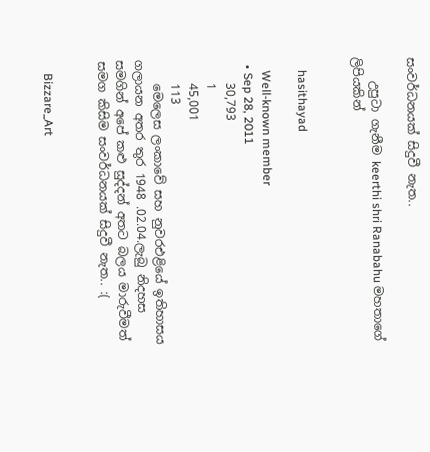සංවර්ධනයක් සිදුවී නැත..

    උපුටා ගැනීම keerthi shri Ranabahu මහතාගේ ලිපියකින්


    hasithayad

    Well-known member
  • Sep 28, 2011
    30,793
    1
    45,001
    113
    මෙලෙස ලංකාවේ සහ නුවරඑළියේ ඉතිහාසය ගලායන අතර තුර 1948 .02.04.ලැබු නිදහස සමගින් අපේ කළු සුද්දන් අතට බලය මාරුවීමත් සමග කිසිම සංවර්ධනයක් සිදුවී නැත.. :(


    Bizzare_Art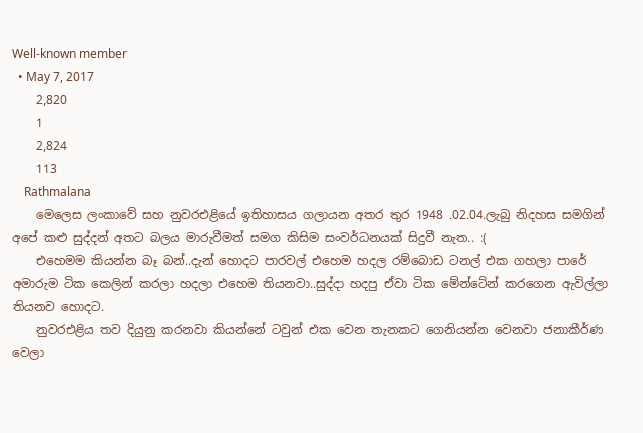Well-known member
  • May 7, 2017
    2,820
    1
    2,824
    113
    Rathmalana
    මෙලෙස ලංකාවේ සහ නුවරඑළියේ ඉතිහාසය ගලායන අතර තුර 1948 .02.04.ලැබු නිදහස සමගින් අපේ කළු සුද්දන් අතට බලය මාරුවීමත් සමග කිසිම සංවර්ධනයක් සිදුවී නැත.. :(
    එහෙමම කියන්න බෑ බන්..දැන් හොදට පාරවල් එහෙම හදල රම්බොඩ ටනල් එක ගහලා පාරේ අමාරුම ටික කෙලින් කරලා හදලා එහෙම තියනවා..සුද්දා හදපු ඒවා ටික මේන්ටේන් කරගෙන ඇවිල්ලා තියනව හොදට.
    නුවරඑළිය තව දියුනු කරනවා කියන්නේ ටවුන් එක වෙන තැනකට ගෙනියන්න වෙනවා ජනාකීර්ණ වෙලා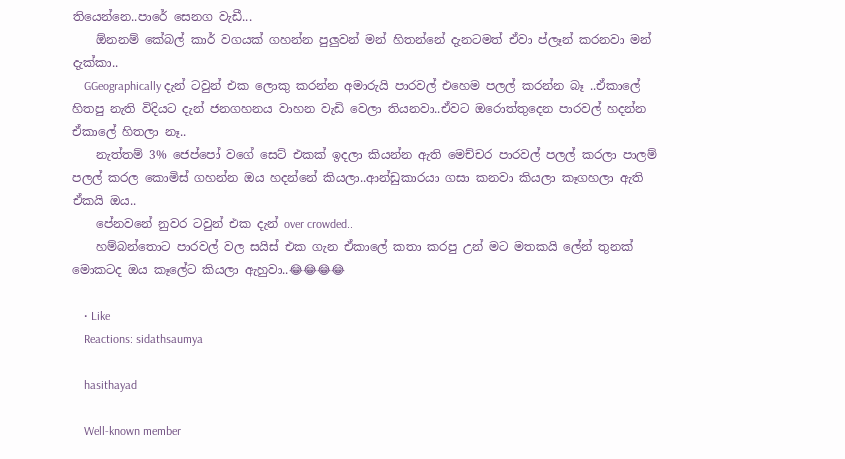තියෙන්නෙ..පාරේ සෙනග වැඩී...
    ඕනනම් කේබල් කාර් වගයක් ගහන්න පුලුවන් මන් හිතන්නේ දැනටමත් ඒවා ප්ලෑන් කරනවා මන් දැක්කා..
    GGeographically දැන් ටවුන් එක ලොකු කරන්න අමාරුයි පාරවල් එහෙම පලල් කරන්න බෑ ..ඒකාලේ හිතපු නැති විදියට දැන් ජනගහනය වාහන වැඩි වෙලා තියනවා..ඒවට ඔරොත්තුදෙන පාරවල් හදන්න ඒකාලේ හිතලා නෑ..
    නැත්තම් 3% ජෙප්පෝ වගේ සෙට් එකක් ඉදලා කියන්න ඇති මෙච්චර පාරවල් පලල් කරලා පාලම් පලල් කරල කොමිස් ගහන්න ඔය හදන්නේ කියලා..ආන්ඩුකාරයා ගසා කනවා කියලා කෑගහලා ඇති ඒකයි ඔය..
    පේනවනේ නුවර ටවුන් එක දැන් over crowded..
    හම්බන්තොට පාරවල් වල සයිස් එක ගැන ඒකාලේ කතා කරපු උන් මට මතකයි ලේන් තුනක් මොකටද ඔය කෑලේට කියලා ඇහුවා..😂😂😂😂

    • Like
    Reactions: sidathsaumya

    hasithayad

    Well-known member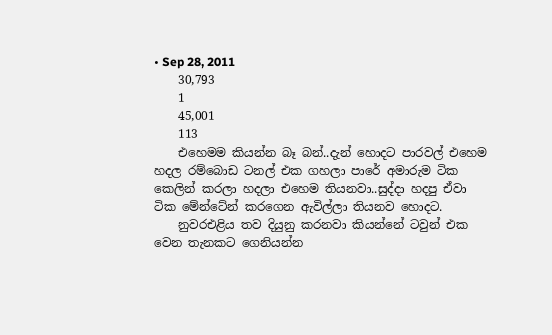• Sep 28, 2011
    30,793
    1
    45,001
    113
    එහෙමම කියන්න බෑ බන්..දැන් හොදට පාරවල් එහෙම හදල රම්බොඩ ටනල් එක ගහලා පාරේ අමාරුම ටික කෙලින් කරලා හදලා එහෙම තියනවා..සුද්දා හදපු ඒවා ටික මේන්ටේන් කරගෙන ඇවිල්ලා තියනව හොදට.
    නුවරඑළිය තව දියුනු කරනවා කියන්නේ ටවුන් එක වෙන තැනකට ගෙනියන්න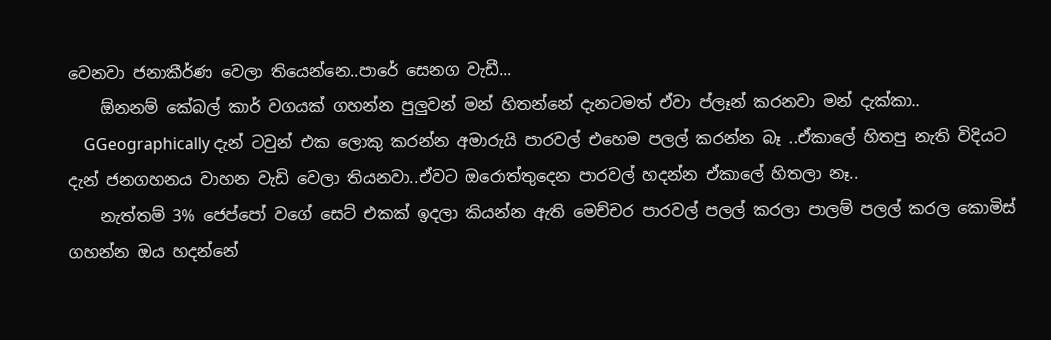වෙනවා ජනාකීර්ණ වෙලා තියෙන්නෙ..පාරේ සෙනග වැඩී...
    ඕනනම් කේබල් කාර් වගයක් ගහන්න පුලුවන් මන් හිතන්නේ දැනටමත් ඒවා ප්ලෑන් කරනවා මන් දැක්කා..
    GGeographically දැන් ටවුන් එක ලොකු කරන්න අමාරුයි පාරවල් එහෙම පලල් කරන්න බෑ ..ඒකාලේ හිතපු නැති විදියට දැන් ජනගහනය වාහන වැඩි වෙලා තියනවා..ඒවට ඔරොත්තුදෙන පාරවල් හදන්න ඒකාලේ හිතලා නෑ..
    නැත්තම් 3% ජෙප්පෝ වගේ සෙට් එකක් ඉදලා කියන්න ඇති මෙච්චර පාරවල් පලල් කරලා පාලම් පලල් කරල කොමිස් ගහන්න ඔය හදන්නේ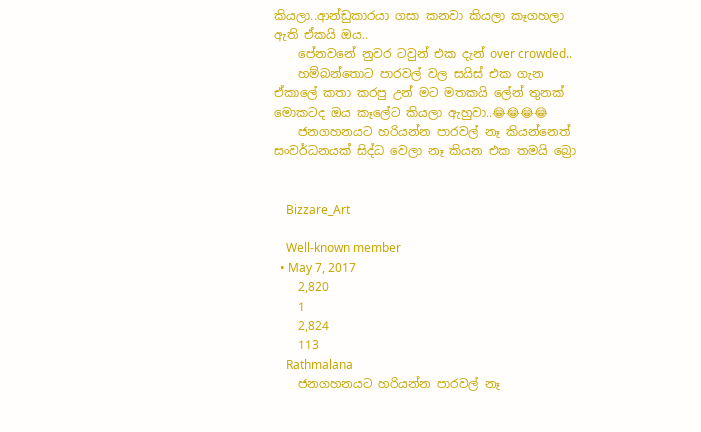කියලා..ආන්ඩුකාරයා ගසා කනවා කියලා කෑගහලා ඇති ඒකයි ඔය..
    පේනවනේ නුවර ටවුන් එක දැන් over crowded..
    හම්බන්තොට පාරවල් වල සයිස් එක ගැන ඒකාලේ කතා කරපු උන් මට මතකයි ලේන් තුනක් මොකටද ඔය කෑලේට කියලා ඇහුවා..😂😂😂😂
    ජනගහනයට හරියන්න පාරවල් නෑ කියන්නෙත් සංවර්ධනයක් සිද්ධ වෙලා නෑ කියන එක තමයි බ්‍රො


    Bizzare_Art

    Well-known member
  • May 7, 2017
    2,820
    1
    2,824
    113
    Rathmalana
    ජනගහනයට හරියන්න පාරවල් නෑ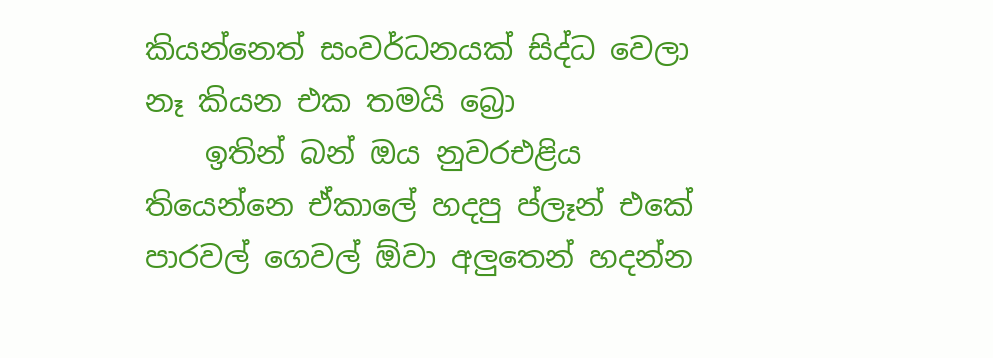කියන්නෙත් සංවර්ධනයක් සිද්ධ වෙලා නෑ කියන එක තමයි බ්‍රො
    ඉතින් බන් ඔය නුවරඑළිය තියෙන්නෙ ඒකාලේ හදපු ප්ලෑන් එකේ පාරවල් ගෙවල් ඕවා අලුතෙන් හදන්න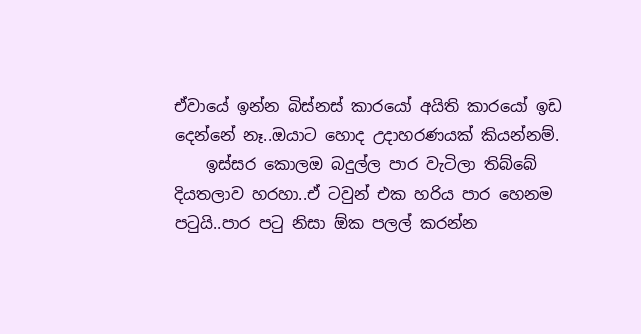ඒවායේ ඉන්න බිස්නස් කාරයෝ අයිති කාරයෝ ඉඩ දෙන්නේ නෑ..ඔයාට හොද උදාහරණයක් කියන්නම්.
    ඉස්සර කොලඔ බදුල්ල පාර වැටිලා තිබ්බේ දියතලාව හරහා..ඒ ටවුන් එක හරිය පාර හෙනම පටුයි..පාර පටු නිසා ඕක පලල් කරන්න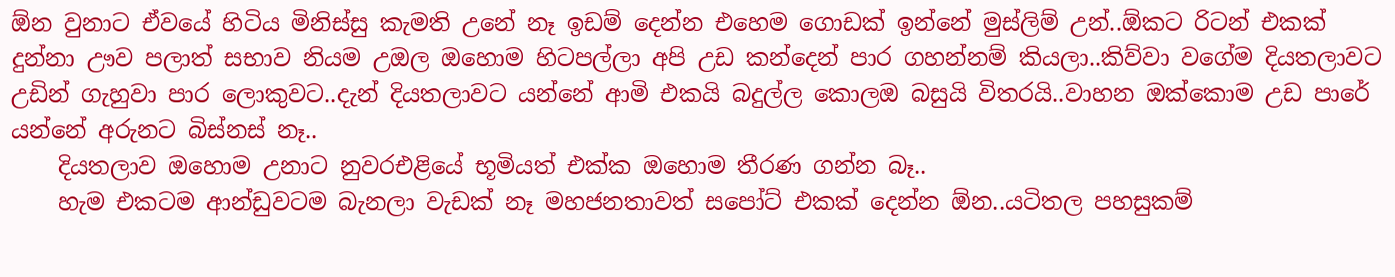ඕන වුනාට ඒවයේ හිටිය මිනිස්සු කැමති උනේ නෑ ඉඩම් දෙන්න එහෙම ගොඩක් ඉන්නේ මුස්ලිම් උන්..ඕකට රිටන් එකක් දුන්නා ඌව පලාත් සභාව නියම උඔල ඔහොම හිටපල්ලා අපි උඩ කන්දෙන් පාර ගහන්නම් කියලා..කිව්වා වගේම දියතලාවට උඩින් ගැහුවා පාර ලොකුවට..දැන් දියතලාවට යන්නේ ආමි එකයි බදුල්ල කොලඔ බසුයි විතරයි..වාහන ඔක්කොම උඩ පාරේ යන්නේ අරුනට බිස්නස් නෑ..
    දියතලාව ඔහොම උනාට නුවරඑළියේ භූමියත් එක්ක ඔහොම තීරණ ගන්න බෑ..
    හැම එකටම ආන්ඩුවටම බැනලා වැඩක් නෑ මහජනතාවත් සපෝට් එකක් දෙන්න ඕන..යටිතල පහසුකම්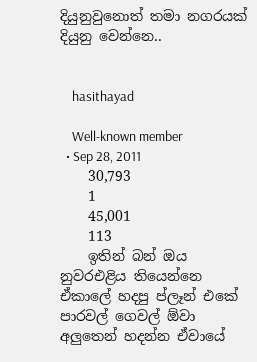දියුනුවුනොත් තමා නගරයක් දියුනු වෙන්නෙ..


    hasithayad

    Well-known member
  • Sep 28, 2011
    30,793
    1
    45,001
    113
    ඉතින් බන් ඔය නුවරඑළිය තියෙන්නෙ ඒකාලේ හදපු ප්ලෑන් එකේ පාරවල් ගෙවල් ඕවා අලුතෙන් හදන්න ඒවායේ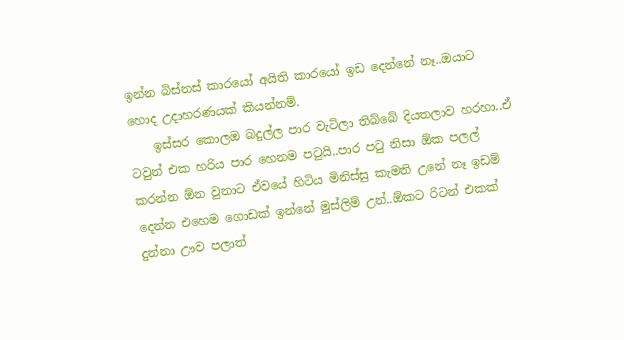ඉන්න බිස්නස් කාරයෝ අයිති කාරයෝ ඉඩ දෙන්නේ නෑ..ඔයාට හොද උදාහරණයක් කියන්නම්.
    ඉස්සර කොලඔ බදුල්ල පාර වැටිලා තිබ්බේ දියතලාව හරහා..ඒ ටවුන් එක හරිය පාර හෙනම පටුයි..පාර පටු නිසා ඕක පලල් කරන්න ඕන වුනාට ඒවයේ හිටිය මිනිස්සු කැමති උනේ නෑ ඉඩම් දෙන්න එහෙම ගොඩක් ඉන්නේ මුස්ලිම් උන්..ඕකට රිටන් එකක් දුන්නා ඌව පලාත්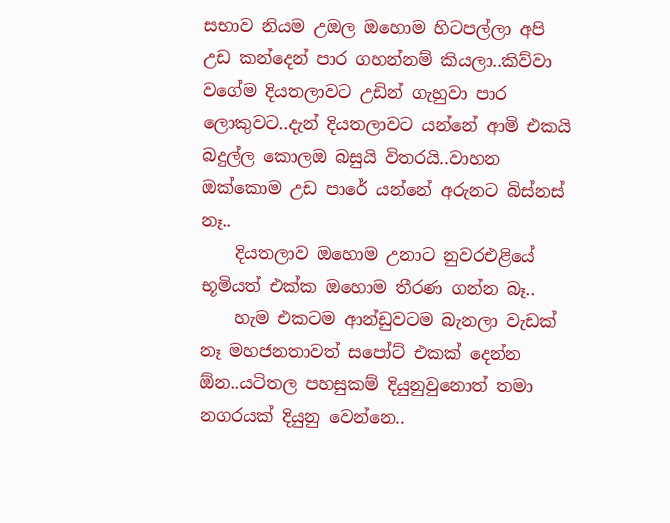සභාව නියම උඔල ඔහොම හිටපල්ලා අපි උඩ කන්දෙන් පාර ගහන්නම් කියලා..කිව්වා වගේම දියතලාවට උඩින් ගැහුවා පාර ලොකුවට..දැන් දියතලාවට යන්නේ ආමි එකයි බදුල්ල කොලඔ බසුයි විතරයි..වාහන ඔක්කොම උඩ පාරේ යන්නේ අරුනට බිස්නස් නෑ..
    දියතලාව ඔහොම උනාට නුවරඑළියේ භූමියත් එක්ක ඔහොම තීරණ ගන්න බෑ..
    හැම එකටම ආන්ඩුවටම බැනලා වැඩක් නෑ මහජනතාවත් සපෝට් එකක් දෙන්න ඕන..යටිතල පහසුකම් දියුනුවුනොත් තමා නගරයක් දියුනු වෙන්නෙ..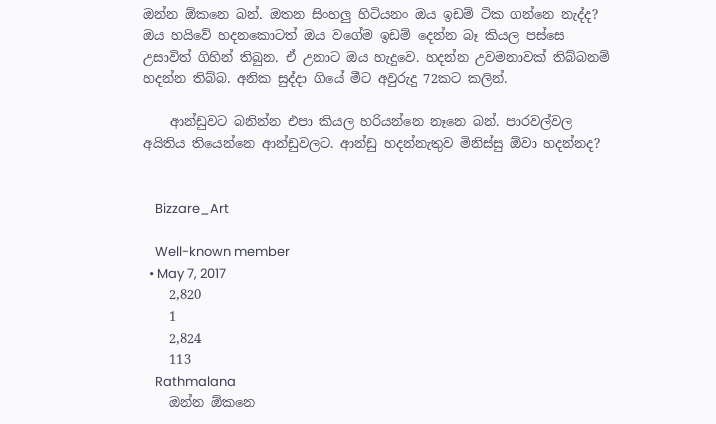ඔන්න ඕකනෙ බන්. ඔතන සිංහලු හිටියනං ඔය ඉඩම් ටික ගන්නෙ නැද්ද? ඔය හයිවේ හදනකොටත් ඔය වගේම ඉඩම් දෙන්න බෑ කියල පස්සෙ උසාවිත් ගිහින් තිබුන. ඒ උනාට ඔය හැදුවෙ. හදන්න උවමනාවක් තිබ්බනම් හදන්න තිබ්බ. අනික සුද්දා ගියේ මීට අවුරුදු 72කට කලින්.

    ආන්ඩුවට බනින්න එපා කියල හරියන්නෙ නෑනෙ බන්. පාරවල්වල අයිතිය තියෙන්නෙ ආන්ඩුවලට. ආන්ඩු හදන්නැතුව මිනිස්සු ඕවා හදන්නද?


    Bizzare_Art

    Well-known member
  • May 7, 2017
    2,820
    1
    2,824
    113
    Rathmalana
    ඔන්න ඕකනෙ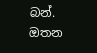බන්. ඔතන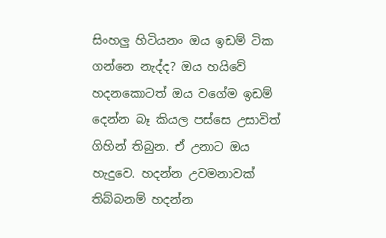සිංහලු හිටියනං ඔය ඉඩම් ටික ගන්නෙ නැද්ද? ඔය හයිවේ හදනකොටත් ඔය වගේම ඉඩම් දෙන්න බෑ කියල පස්සෙ උසාවිත් ගිහින් තිබුන. ඒ උනාට ඔය හැදුවෙ. හදන්න උවමනාවක් තිබ්බනම් හදන්න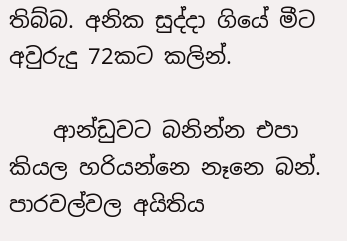තිබ්බ. අනික සුද්දා ගියේ මීට අවුරුදු 72කට කලින්.

    ආන්ඩුවට බනින්න එපා කියල හරියන්නෙ නෑනෙ බන්. පාරවල්වල අයිතිය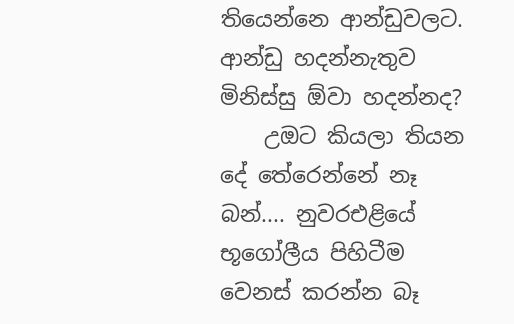තියෙන්නෙ ආන්ඩුවලට. ආන්ඩු හදන්නැතුව මිනිස්සු ඕවා හදන්නද?
    උඔට කියලා තියන දේ තේරෙන්නේ නෑ බන්.... නුවරඑළියේ භූගෝලීය පිහිටීම වෙනස් කරන්න බෑ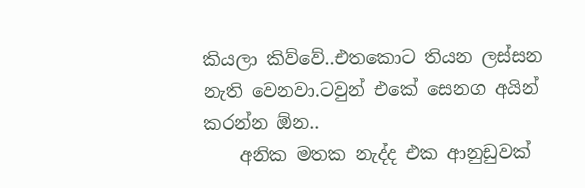කියලා කිව්වේ..එතකොට තියන ලස්සන නැති වෙනවා.ටවුන් එකේ සෙනග අයින් කරන්න ඕන..
    අනික මතක නැද්ද එක ආනුඩුවක්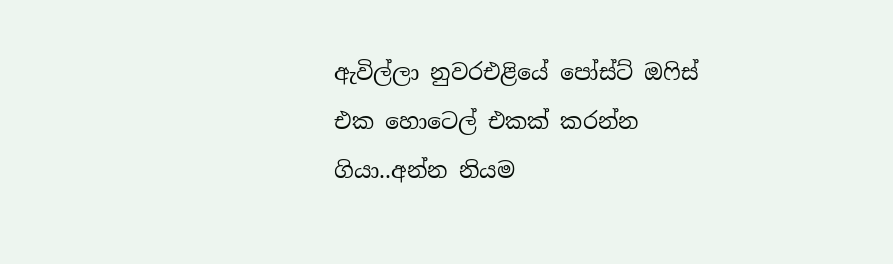ඇවිල්ලා නුවරඑළියේ පෝස්ට් ඔෆිස් එක හොටෙල් එකක් කරන්න ගියා..අන්න නියම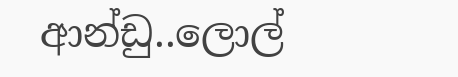ආන්ඩු..ලොල්